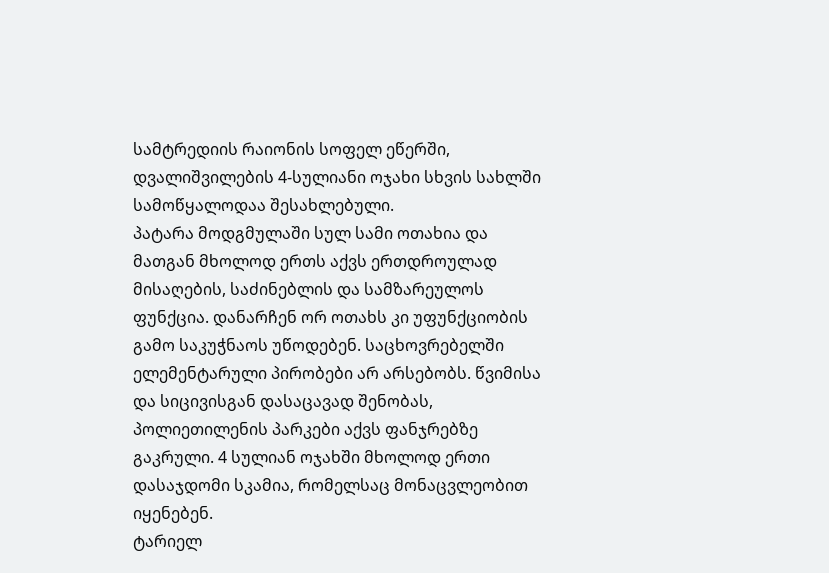სამტრედიის რაიონის სოფელ ეწერში, დვალიშვილების 4-სულიანი ოჯახი სხვის სახლში სამოწყალოდაა შესახლებული.
პატარა მოდგმულაში სულ სამი ოთახია და მათგან მხოლოდ ერთს აქვს ერთდროულად მისაღების, საძინებლის და სამზარეულოს ფუნქცია. დანარჩენ ორ ოთახს კი უფუნქციობის გამო საკუჭნაოს უწოდებენ. საცხოვრებელში ელემენტარული პირობები არ არსებობს. წვიმისა და სიცივისგან დასაცავად შენობას, პოლიეთილენის პარკები აქვს ფანჯრებზე გაკრული. 4 სულიან ოჯახში მხოლოდ ერთი დასაჯდომი სკამია, რომელსაც მონაცვლეობით იყენებენ.
ტარიელ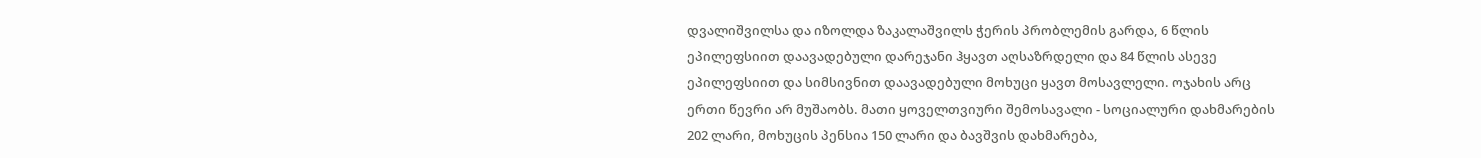დვალიშვილსა და იზოლდა ზაკალაშვილს ჭერის პრობლემის გარდა, 6 წლის ეპილეფსიით დაავადებული დარეჯანი ჰყავთ აღსაზრდელი და 84 წლის ასევე ეპილეფსიით და სიმსივნით დაავადებული მოხუცი ყავთ მოსავლელი. ოჯახის არც ერთი წევრი არ მუშაობს. მათი ყოველთვიური შემოსავალი - სოციალური დახმარების 202 ლარი, მოხუცის პენსია 150 ლარი და ბავშვის დახმარება,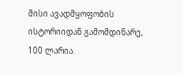მისი ავადმყოფობის ისტორიიდან გამომდინარე, 100 ლარია.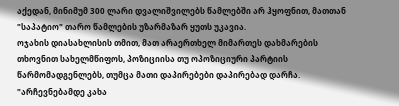აქედან, მინიმუმ 300 ლარი დვალიშვილებს წამლებში არ ჰყოფნით, მათთან "საპატიო" თარო წამლების უზარმაზარ ყუთს უკავია.
ოჯახის დიასახლისის თმით, მათ არაერთხელ მიმართეს დახმარების თხოვნით სახელმწიფოს, პოზიციისა თუ ოპოზიციური პარტიის წარმომადგენლებს, თუმცა მათი დაპირებები დაპირებად დარჩა.
"არჩევნებამდე კახა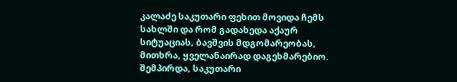კალაძე საკუთარი ფეხით მოვიდა ჩემს სახლში და რომ გადახედა აქაურ სიტუაციას, ბავშვის მდგომარეობას, მითხრა, ყველანაირად დაგეხმარებიო. შემპირდა, საკუთარი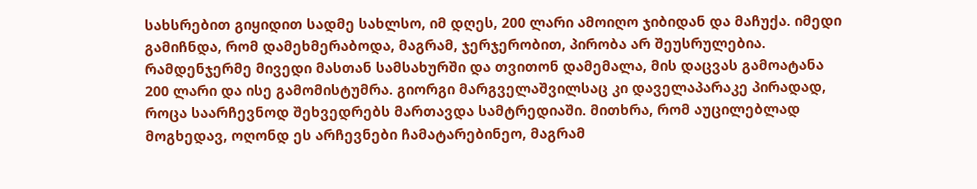სახსრებით გიყიდით სადმე სახლსო, იმ დღეს, 200 ლარი ამოიღო ჯიბიდან და მაჩუქა. იმედი გამიჩნდა, რომ დამეხმერაბოდა, მაგრამ, ჯერჯერობით, პირობა არ შეუსრულებია. რამდენჯერმე მივედი მასთან სამსახურში და თვითონ დამემალა, მის დაცვას გამოატანა 200 ლარი და ისე გამომისტუმრა. გიორგი მარგველაშვილსაც კი დაველაპარაკე პირადად, როცა საარჩევნოდ შეხვედრებს მართავდა სამტრედიაში. მითხრა, რომ აუცილებლად მოგხედავ, ოღონდ ეს არჩევნები ჩამატარებინეო, მაგრამ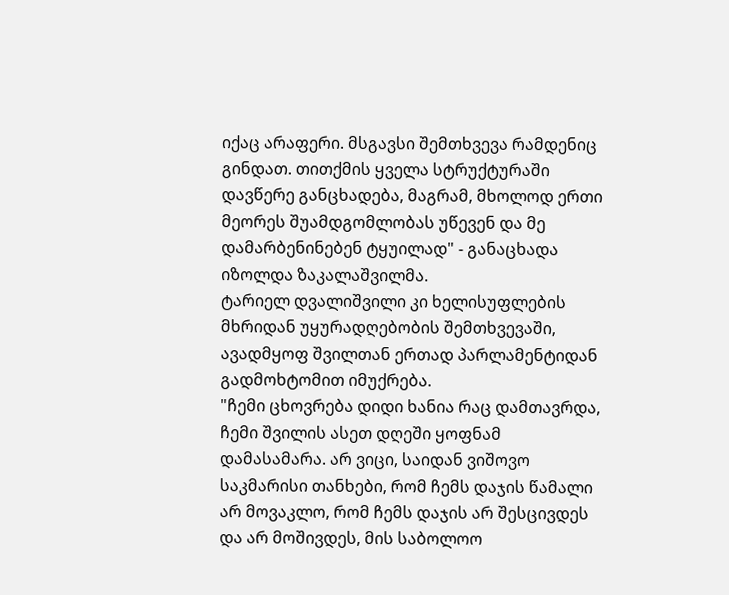იქაც არაფერი. მსგავსი შემთხვევა რამდენიც გინდათ. თითქმის ყველა სტრუქტურაში დავწერე განცხადება, მაგრამ, მხოლოდ ერთი მეორეს შუამდგომლობას უწევენ და მე დამარბენინებენ ტყუილად" - განაცხადა იზოლდა ზაკალაშვილმა.
ტარიელ დვალიშვილი კი ხელისუფლების მხრიდან უყურადღებობის შემთხვევაში, ავადმყოფ შვილთან ერთად პარლამენტიდან გადმოხტომით იმუქრება.
"ჩემი ცხოვრება დიდი ხანია რაც დამთავრდა, ჩემი შვილის ასეთ დღეში ყოფნამ დამასამარა. არ ვიცი, საიდან ვიშოვო საკმარისი თანხები, რომ ჩემს დაჯის წამალი არ მოვაკლო, რომ ჩემს დაჯის არ შესცივდეს და არ მოშივდეს, მის საბოლოო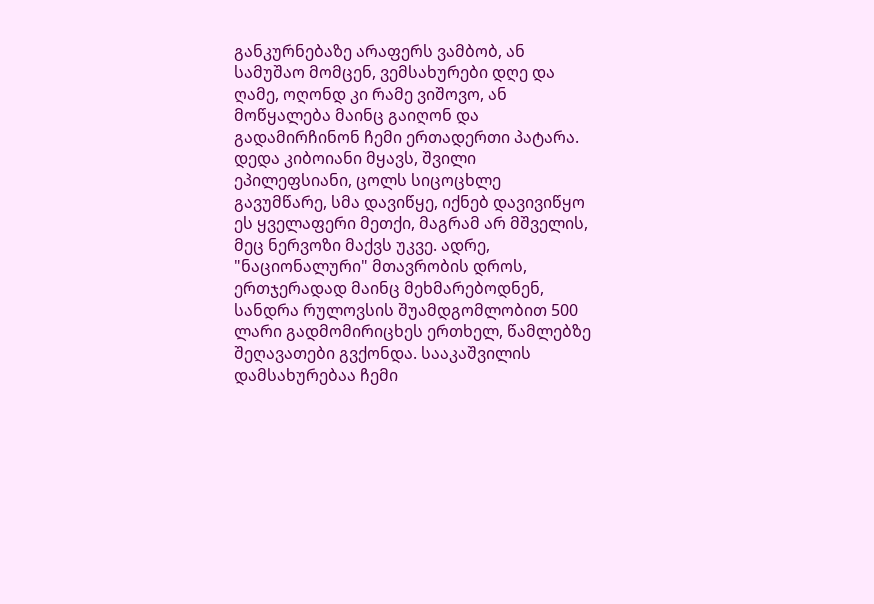განკურნებაზე არაფერს ვამბობ, ან სამუშაო მომცენ, ვემსახურები დღე და ღამე, ოღონდ კი რამე ვიშოვო, ან მოწყალება მაინც გაიღონ და გადამირჩინონ ჩემი ერთადერთი პატარა. დედა კიბოიანი მყავს, შვილი ეპილეფსიანი, ცოლს სიცოცხლე გავუმწარე, სმა დავიწყე, იქნებ დავივიწყო ეს ყველაფერი მეთქი, მაგრამ არ მშველის, მეც ნერვოზი მაქვს უკვე. ადრე, "ნაციონალური" მთავრობის დროს, ერთჯერადად მაინც მეხმარებოდნენ, სანდრა რულოვსის შუამდგომლობით 500 ლარი გადმომირიცხეს ერთხელ, წამლებზე შეღავათები გვქონდა. სააკაშვილის დამსახურებაა ჩემი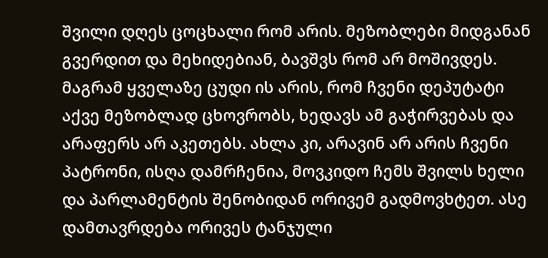შვილი დღეს ცოცხალი რომ არის. მეზობლები მიდგანან გვერდით და მეხიდებიან, ბავშვს რომ არ მოშივდეს. მაგრამ ყველაზე ცუდი ის არის, რომ ჩვენი დეპუტატი აქვე მეზობლად ცხოვრობს, ხედავს ამ გაჭირვებას და არაფერს არ აკეთებს. ახლა კი, არავინ არ არის ჩვენი პატრონი, ისღა დამრჩენია, მოვკიდო ჩემს შვილს ხელი და პარლამენტის შენობიდან ორივემ გადმოვხტეთ. ასე დამთავრდება ორივეს ტანჯული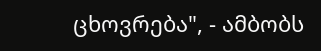ცხოვრება", - ამბობს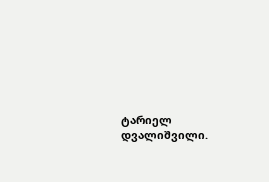ტარიელ დვალიშვილი.